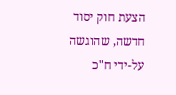הצעת חוק יסוד חדשה, שהוגשה על-ידי ח"כ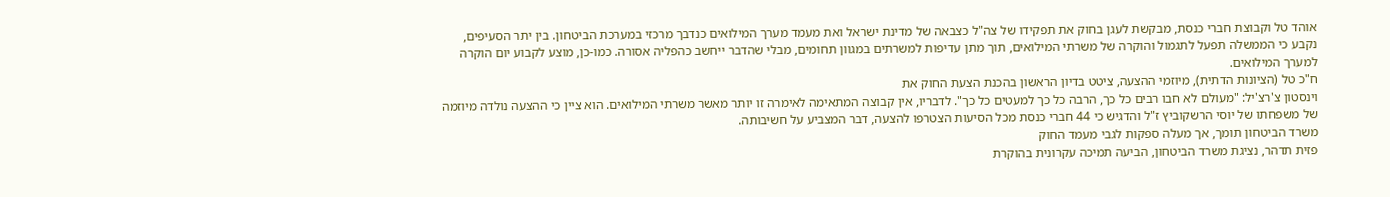אוהד טל וקבוצת חברי כנסת, מבקשת לעגן בחוק את תפקידו של צה"ל כצבאה של מדינת ישראל ואת מעמד מערך המילואים כנדבך מרכזי במערכת הביטחון. בין יתר הסעיפים, נקבע כי הממשלה תפעל לתגמול והוקרה של משרתי המילואים, תוך מתן עדיפות למשרתים במגוון תחומים, מבלי שהדבר ייחשב כהפליה אסורה. כמו-כן, מוצע לקבוע יום הוקרה למערך המילואים.
ח"כ טל (הציונות הדתית), מיוזמי ההצעה, ציטט בדיון הראשון בהכנת הצעת החוק את
וינסטון צ'רצ'יל: "מעולם לא חבו רבים כל כך, הרבה כל כך למעטים כל כך". לדבריו, אין קבוצה המתאימה לאימרה זו יותר מאשר משרתי המילואים. הוא ציין כי ההצעה נולדה מיוזמה של משפחתו של יוסי הרשקוביץ ז"ל והדגיש כי 44 חברי כנסת מכל הסיעות הצטרפו להצעה, דבר המצביע על חשיבותה.
משרד הביטחון תומך, אך מעלה ספקות לגבי מעמד החוק
פזית תדהר, נציגת משרד הביטחון, הביעה תמיכה עקרונית בהוקרת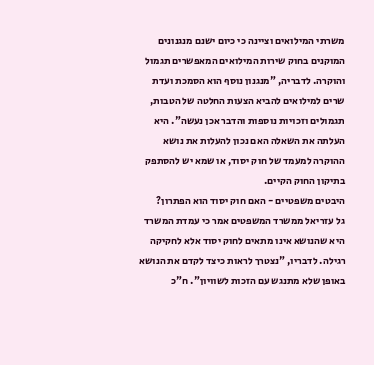משרתי המילואים וציינה כי כיום ישנם מנגנונים המוקנים בחוק שירות המילואים המאפשרים תגמול והוקרה. לדבריה, "מנגנון נוסף הוא הסמכת ועדת שרים למילואים להביא הצעות החלטה של הטבות, תגמולים וזכויות נוספות והדבר אכן נעשה". היא העלתה את השאלה האם נכון להעלות את נושא ההוקרה למעמד של חוק יסוד, או שמא יש להסתפק בתיקון החוק הקיים.
היבטים משפטיים - האם חוק יסוד הוא הפתרון?
גל עזריאל ממשרד המשפטים אמר כי עמדת המשרד היא שהנושא אינו מתאים לחוק יסוד אלא לחקיקה רגילה. לדבריו, "נצטרך לראות כיצד לקדם את הנושא באופן שלא מתנגש עם הזכות לשוויון". ח"כ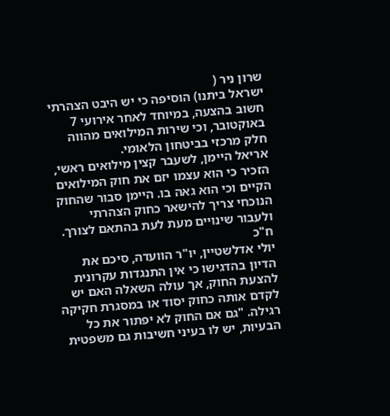שרון ניר (
ישראל ביתנו) הוסיפה כי יש היבט הצהרתי חשוב בהצעה, במיוחד לאחר אירועי 7 באוקטובר, וכי שירות המילואים מהווה חלק מרכזי בביטחון הלאומי.
אריאל היימן, לשעבר קצין מילואים ראשי, הזכיר כי הוא עצמו יזם את חוק המילואים הקיים וכי הוא גאה בו. היימן סבור שהחוק הנוכחי צריך להישאר כחוק הצהרתי ולעבור שינויים מעת לעת בהתאם לצורך.
ח"כ
יולי אדלשטיין, יו"ר הוועדה, סיכם את הדיון בהדגישו כי אין התנגדות עקרונית להצעת החוק, אך עולה השאלה האם יש לקדם אותה כחוק יסוד או במסגרת חקיקה רגילה. "גם אם החוק לא יפתור את כל הבעיות, יש לו בעיני חשיבות גם משפטית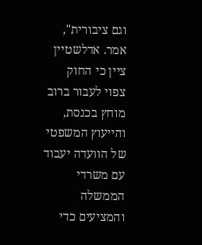וגם ציבורית", אמר. אדלשטיין ציין כי החוק צפוי לעבור ברוב מוחץ בכנסת, והייעוץ המשפטי של הוועדה יעבוד עם משרדי הממשלה והמציעים כדי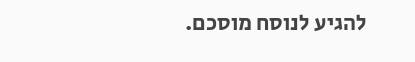להגיע לנוסח מוסכם.